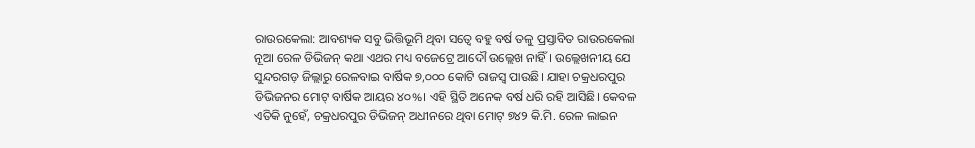ରାଉରକେଲା: ଆବଶ୍ୟକ ସବୁ ଭିତ୍ତିଭୂମି ଥିବା ସତ୍ବେ ବହୁ ବର୍ଷ ତଳୁ ପ୍ରସ୍ତାବିତ ରାଉରକେଲା ନୂଆ ରେଳ ଡିଭିଜନ୍ କଥା ଏଥର ମଧ୍ୟ ବଜେଟ୍ରେ ଆଦୌ ଉଲ୍ଲେଖ ନାହିଁ। ଉଲ୍ଲେଖନୀୟ ଯେ ସୁନ୍ଦରଗଡ଼ ଜିଲ୍ଲାରୁ ରେଳବାଇ ବାର୍ଷିକ ୭,୦୦୦ କୋଟି ରାଜସ୍ବ ପାଉଛି। ଯାହା ଚକ୍ରଧରପୁର ଡିଭିଜନର ମୋଟ୍ ବାର୍ଷିକ ଆୟର ୪୦%। ଏହି ସ୍ଥିତି ଅନେକ ବର୍ଷ ଧରି ରହି ଆସିଛି। କେବଳ ଏତିକି ନୁହେଁ, ଚକ୍ରଧରପୁର ଡିଭିଜନ୍ ଅଧୀନରେ ଥିବା ମୋଟ୍ ୭୪୨ କି.ମି. ରେଳ ଲାଇନ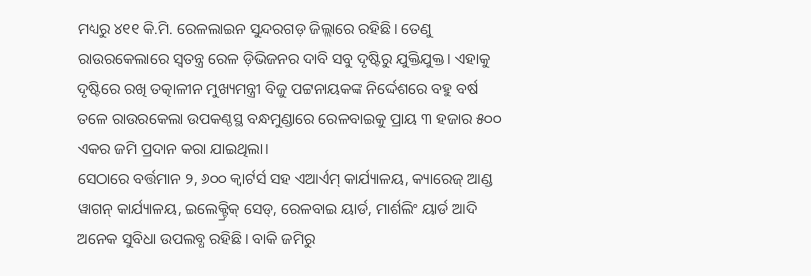ମଧ୍ୟରୁ ୪୧୧ କି.ମି. ରେଳଲାଇନ ସୁନ୍ଦରଗଡ଼ ଜିଲ୍ଲାରେ ରହିଛି। ତେଣୁ ରାଉରକେଲାରେ ସ୍ବତନ୍ତ୍ର ରେଳ ଡ଼ିଭିଜନର ଦାବି ସବୁ ଦୃଷ୍ଟିରୁ ଯୁକ୍ତିଯୁକ୍ତ। ଏହାକୁ ଦୃଷ୍ଟିରେ ରଖି ତତ୍କାଳୀନ ମୁଖ୍ୟମନ୍ତ୍ରୀ ବିଜୁ ପଟ୍ଟନାୟକଙ୍କ ନିର୍ଦ୍ଦେଶରେ ବହୁ ବର୍ଷ ତଳେ ରାଉରକେଲା ଉପକଣ୍ଠସ୍ଥ ବନ୍ଧମୁଣ୍ଡାରେ ରେଳବାଇକୁ ପ୍ରାୟ ୩ ହଜାର ୫୦୦ ଏକର ଜମି ପ୍ରଦାନ କରା ଯାଇଥିଲା।
ସେଠାରେ ବର୍ତ୍ତମାନ ୨, ୬୦୦ କ୍ବାର୍ଟର୍ସ ସହ ଏଆର୍ଏମ୍ କାର୍ଯ୍ୟାଳୟ, କ୍ୟାରେଜ୍ ଆଣ୍ଡ ୱାଗନ୍ କାର୍ଯ୍ୟାଳୟ, ଇଲେକ୍ଟ୍ରିକ୍ ସେଡ୍, ରେଳବାଇ ୟାର୍ଡ, ମାର୍ଶଲିଂ ୟାର୍ଡ ଆଦି ଅନେକ ସୁବିଧା ଉପଲବ୍ଧ ରହିଛି। ବାକି ଜମିରୁ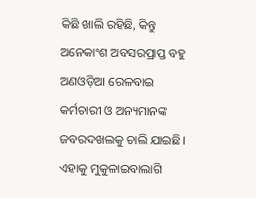କିଛି ଖାଲି ରହିଛି, କିନ୍ତୁ ଅନେକାଂଶ ଅବସରପ୍ରାପ୍ତ ବହୁ ଅଣଓଡ଼ିଆ ରେଳବାଇ କର୍ମଚାରୀ ଓ ଅନ୍ୟମାନଙ୍କ ଜବରଦଖଲକୁ ଚାଲି ଯାଇଛି। ଏହାକୁ ମୁକୁଳାଇବାଲାଗି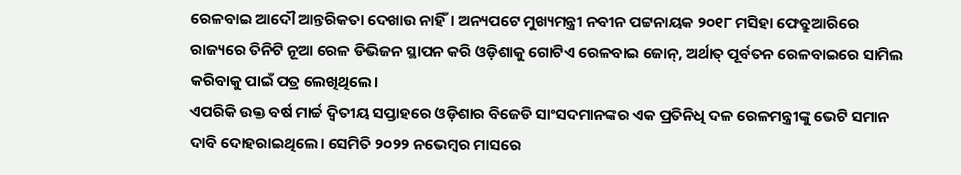ରେଳବାଇ ଆଦୌ ଆନ୍ତରିକତା ଦେଖାଉ ନାହିଁ। ଅନ୍ୟପଟେ ମୁଖ୍ୟମନ୍ତ୍ରୀ ନବୀନ ପଟ୍ଟନାୟକ ୨୦୧୮ ମସିହା ଫେବ୍ରୁଆରିରେ ରାଜ୍ୟରେ ତିନିଟି ନୂଆ ରେଳ ଡିଭିଜନ ସ୍ଥାପନ କରି ଓଡ଼ିଶାକୁ ଗୋଟିଏ ରେଳବାଇ ଜୋନ୍, ଅର୍ଥାତ୍ ପୂର୍ବତନ ରେଳବାଇରେ ସାମିଲ କରିବାକୁ ପାଇଁ ପତ୍ର ଲେଖିଥିଲେ।
ଏପରିକି ଉକ୍ତ ବର୍ଷ ମାର୍ଚ୍ଚ ଦ୍ବିତୀୟ ସପ୍ତାହରେ ଓଡ଼ିଶାର ବିଜେଡି ସାଂସଦମାନଙ୍କର ଏକ ପ୍ରତିନିଧି ଦଳ ରେଳମନ୍ତ୍ରୀଙ୍କୁ ଭେଟି ସମାନ ଦାବି ଦୋହରାଇଥିଲେ। ସେମିତି ୨୦୨୨ ନଭେମ୍ବର ମାସରେ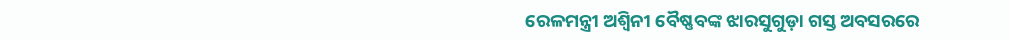ରେଳମନ୍ତ୍ରୀ ଅଶ୍ବିନୀ ବୈଷ୍ଣବଙ୍କ ଝାରସୁଗୁଡ଼ା ଗସ୍ତ ଅବସରରେ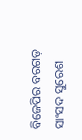ବିଜେପିର ବରଗଡ଼ ସାଂସଦ ସୁରେଶ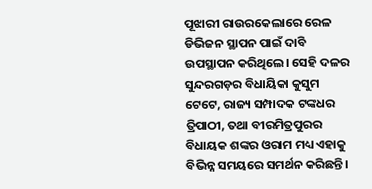ପୂଝାରୀ ରାଉରକେଲାରେ ରେଳ ଡିଭିଜନ ସ୍ଥାପନ ପାଇଁ ଦାବି ଉପସ୍ଥାପନ କରିଥିଲେ। ସେହି ଦଳର ସୁନ୍ଦରଗଡ଼ର ବିଧାୟିକା କୁସୁମ ଟେଟେ, ରାଜ୍ୟ ସମ୍ପାଦକ ଟଙ୍କଧର ତ୍ରିପାଠୀ, ତଥା ବୀରମିତ୍ରପୁରର ବିଧାୟକ ଶଙ୍କର ଓରାମ ମଧ୍ୟ ଏହାକୁ ବିଭିନ୍ନ ସମୟରେ ସମର୍ଥନ କରିଛନ୍ତି।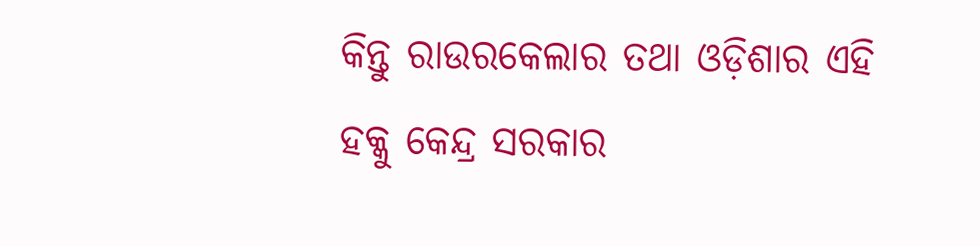କିନ୍ତୁ ରାଉରକେଲାର ତଥା ଓଡ଼ିଶାର ଏହି ହକ୍କୁ କେନ୍ଦ୍ର ସରକାର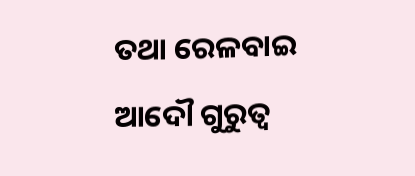ତଥା ରେଳବାଇ ଆଦୌ ଗୁରୁତ୍ବ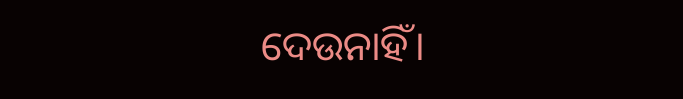ଦେଉନାହିଁ।